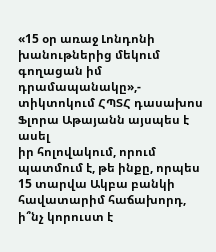«15 օր առաջ Լոնդոնի խանութներից մեկում գողացան իմ դրամապանակը»,- տիկտոկում ՀՊՏՀ դասախոս Ֆլորա Աթայանն այսպես է ասել
իր հոլովակում, որում պատմում է, թե ինքը, որպես 15 տարվա Ակբա բանկի հավատարիմ հաճախորդ, ի՞նչ կորուստ է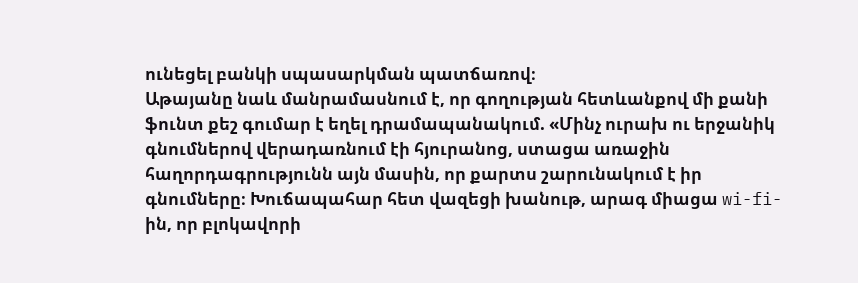ունեցել բանկի սպասարկման պատճառով։
Աթայանը նաև մանրամասնում է, որ գողության հետևանքով մի քանի ֆունտ քեշ գումար է եղել դրամապանակում. «Մինչ ուրախ ու երջանիկ գնումներով վերադառնում էի հյուրանոց, ստացա առաջին հաղորդագրությունն այն մասին, որ քարտս շարունակում է իր գնումները։ Խուճապահար հետ վազեցի խանութ, արագ միացա wi-fi-ին, որ բլոկավորի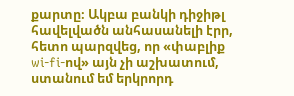քարտը։ Ակբա բանկի դիջիթլ հավելվածն անհասանելի էրր, հետո պարզվեց, որ «փաբլիք wi-fi-ով» այն չի աշխատում, ստանում եմ երկրորդ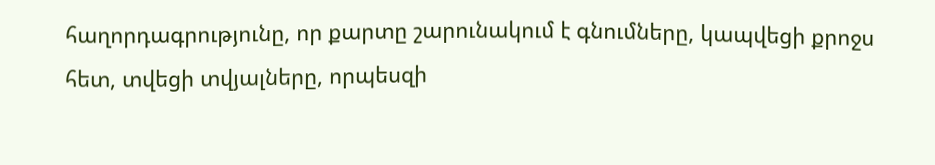հաղորդագրությունը, որ քարտը շարունակում է գնումները, կապվեցի քրոջս հետ, տվեցի տվյալները, որպեսզի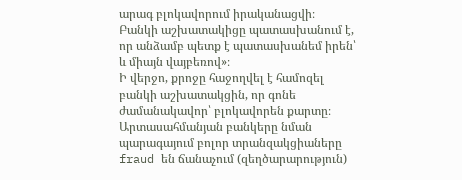արագ բլոկավորում իրականացվի։
Բանկի աշխատակիցը պատասխանում է, որ անձամբ պետք է պատասխանեմ իրեն՝ և միայն վայբեռով»։
Ի վերջո, քրոջը հաջողվել է համոզել բանկի աշխատակցին, որ գոնե ժամանակավոր՝ բլոկավորեն քարտը։ Արտասահմանյան բանկերը նման պարագայում բոլոր տրանզակցիաները fraud են ճանաչում (զեղծարարություն)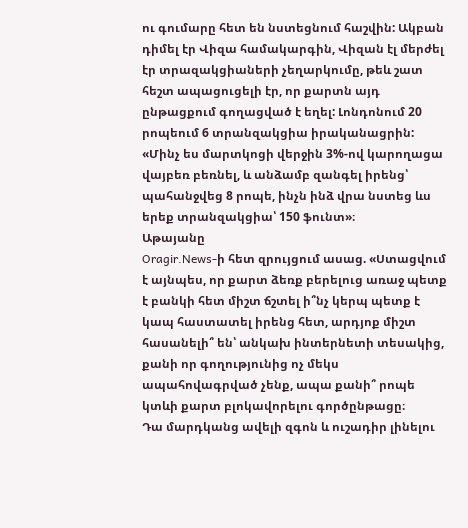ու գումարը հետ են նստեցնում հաշվին: Ակբան դիմել էր Վիզա համակարգին, Վիզան էլ մերժել էր տրազակցիաների չեղարկումը, թեև շատ հեշտ ապացուցելի էր, որ քարտն այդ ընթացքում գողացված է եղել: Լոնդոնում 20 րոպեում 6 տրանզակցիա իրականացրին:
«Մինչ ես մարտկոցի վերջին 3%-ով կարողացա վայբեռ բեռնել, և անձամբ զանգել իրենց՝ պահանջվեց 8 րոպե, ինչն ինձ վրա նստեց ևս երեք տրանզակցիա՝ 150 ֆունտ»։
Աթայանը
Oragir.News-ի հետ զրույցում ասաց. «Ստացվում է այնպես, որ քարտ ձեռք բերելուց առաջ պետք է բանկի հետ միշտ ճշտել ի՞նչ կերպ պետք է կապ հաստատել իրենց հետ, արդյոք միշտ հասանելի՞ են՝ անկախ ինտերնետի տեսակից, քանի որ գողությունից ոչ մեկս ապահովագրված չենք, ապա քանի՞ րոպե կտևի քարտ բլոկավորելու գործընթացը։
Դա մարդկանց ավելի զգոն և ուշադիր լինելու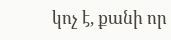կոչ է, քանի որ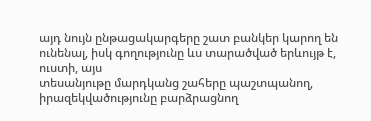այդ նույն ընթացակարգերը շատ բանկեր կարող են ունենալ, իսկ գողությունը ևս տարածված երևույթ է, ուստի, այս
տեսանյութը մարդկանց շահերը պաշտպանող, իրազեկվածությունը բարձրացնող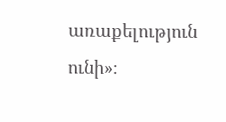առաքելություն ունի»։